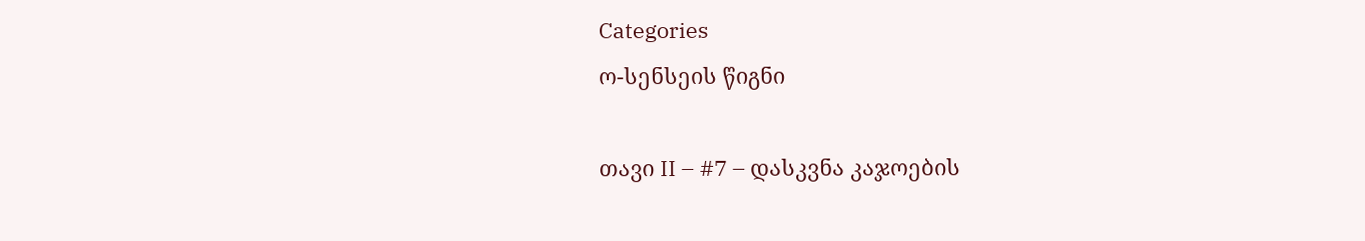Categories
ო-სენსეის წიგნი

თავი II – #7 – დასკვნა კაჯოების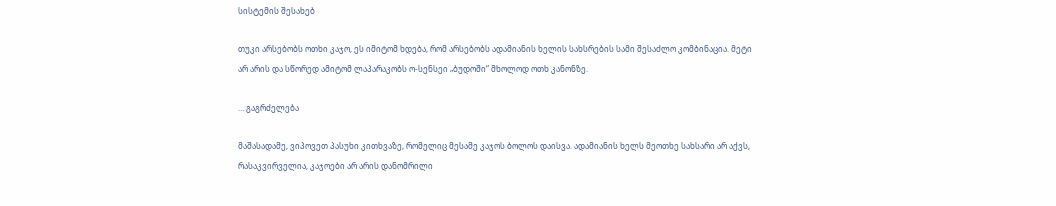სისტემის შესახებ

თუკი არსებობს ოთხი კაჯო, ეს იმიტომ ხდება, რომ არსებობს ადამიანის ხელის სახსრების სამი შესაძლო კომბინაცია. მეტი არ არის და სწორედ ამიტომ ლაპარაკობს ო-სენსეი „ბუდოში“ მხოლოდ ოთხ კანონზე.

… გაგრძელება

მაშასადამე, ვიპოვეთ პასუხი კითხვაზე, რომელიც მესამე კაჯოს ბოლოს დაისვა. ადამიანის ხელს მეოთხე სახსარი არ აქვს, რასაკვირველია, კაჯოები არ არის დანომრილი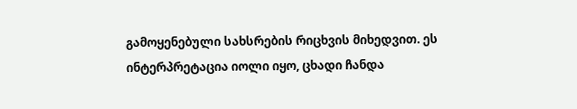გამოყენებული სახსრების რიცხვის მიხედვით. ეს ინტერპრეტაცია იოლი იყო, ცხადი ჩანდა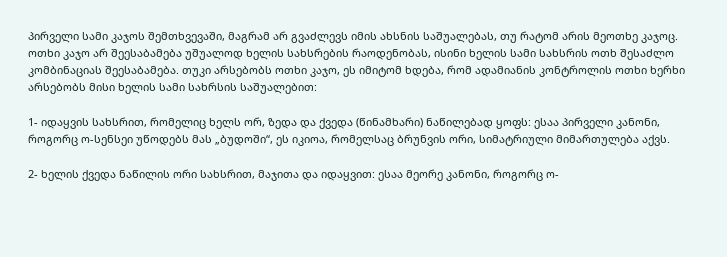პირველი სამი კაჯოს შემთხვევაში, მაგრამ არ გვაძლევს იმის ახსნის საშუალებას, თუ რატომ არის მეოთხე კაჯოც. ოთხი კაჯო არ შეესაბამება უშუალოდ ხელის სახსრების რაოდენობას, ისინი ხელის სამი სახსრის ოთხ შესაძლო კომბინაციას შეესაბამება. თუკი არსებობს ოთხი კაჯო, ეს იმიტომ ხდება, რომ ადამიანის კონტროლის ოთხი ხერხი არსებობს მისი ხელის სამი სახრსის საშუალებით:

1- იდაყვის სახსრით, რომელიც ხელს ორ, ზედა და ქვედა (წინამხარი) ნაწილებად ყოფს: ესაა პირველი კანონი, როგორც ო-სენსეი უწოდებს მას „ბუდოში“, ეს იკიოა, რომელსაც ბრუნვის ორი, სიმატრიული მიმართულება აქვს.

2- ხელის ქვედა ნაწილის ორი სახსრით, მაჯითა და იდაყვით: ესაა მეორე კანონი, როგორც ო-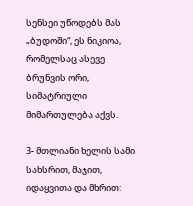სენსეი უწოდებს მას „ბუდოში“, ეს ნიკიოა, რომელსაც ასევე ბრუნვის ორი, სიმატრიული მიმართულება აქვს.

3- მთლიანი ხელის სამი სახსრით, მაჯით, იდაყვითა და მხრით: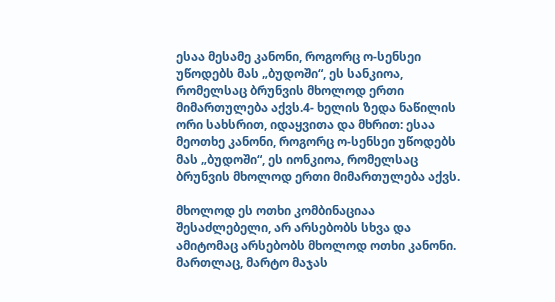ესაა მესამე კანონი, როგორც ო-სენსეი უწოდებს მას „ბუდოში“, ეს სანკიოა, რომელსაც ბრუნვის მხოლოდ ერთი მიმართულება აქვს.4- ხელის ზედა ნაწილის ორი სახსრით, იდაყვითა და მხრით: ესაა მეოთხე კანონი, როგორც ო-სენსეი უწოდებს მას „ბუდოში“, ეს იონკიოა, რომელსაც ბრუნვის მხოლოდ ერთი მიმართულება აქვს.

მხოლოდ ეს ოთხი კომბინაციაა შესაძლებელი, არ არსებობს სხვა და ამიტომაც არსებობს მხოლოდ ოთხი კანონი. მართლაც, მარტო მაჯას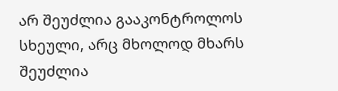არ შეუძლია გააკონტროლოს სხეული, არც მხოლოდ მხარს შეუძლია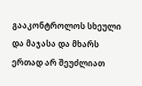გააკონტროლოს სხეული და მაჯასა და მხარს ერთად არ შეუძლიათ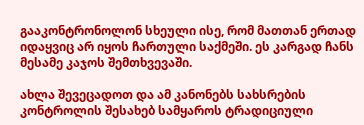გააკონტრონოლონ სხეული ისე, რომ მათთან ერთად იდაყვიც არ იყოს ჩართული საქმეში. ეს კარგად ჩანს მესამე კაჯოს შემთხვევაში.

ახლა შევეცადოთ და ამ კანონებს სახსრების კონტროლის შესახებ სამყაროს ტრადიციული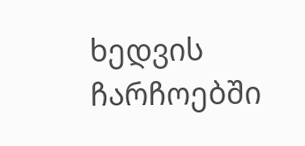ხედვის ჩარჩოებში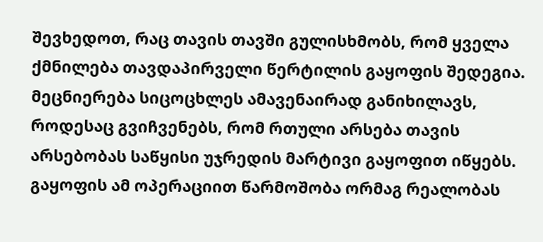შევხედოთ, რაც თავის თავში გულისხმობს, რომ ყველა ქმნილება თავდაპირველი წერტილის გაყოფის შედეგია. მეცნიერება სიცოცხლეს ამავენაირად განიხილავს, როდესაც გვიჩვენებს, რომ რთული არსება თავის არსებობას საწყისი უჯრედის მარტივი გაყოფით იწყებს. გაყოფის ამ ოპერაციით წარმოშობა ორმაგ რეალობას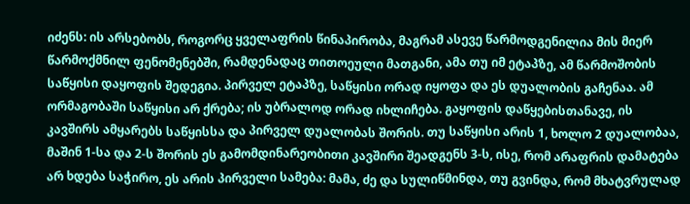იძენს: ის არსებობს, როგორც ყველაფრის წინაპირობა, მაგრამ ასევე წარმოდგენილია მის მიერ წარმოქმნილ ფენომენებში, რამდენადაც თითოეული მათგანი, ამა თუ იმ ეტაპზე, ამ წარმოშობის საწყისი დაყოფის შედეგია. პირველ ეტაპზე, საწყისი ორად იყოფა და ეს დუალობის გაჩენაა. ამ ორმაგობაში საწყისი არ ქრება; ის უბრალოდ ორად იხლიჩება. გაყოფის დაწყებისთანავე, ის კავშირს ამყარებს საწყისსა და პირველ დუალობას შორის. თუ საწყისი არის 1, ხოლო 2 დუალობაა, მაშინ 1-სა და 2-ს შორის ეს გამომდინარეობითი კავშირი შეადგენს 3-ს, ისე, რომ არაფრის დამატება არ ხდება საჭირო, ეს არის პირველი სამება: მამა, ძე და სულიწმინდა, თუ გვინდა, რომ მხატვრულად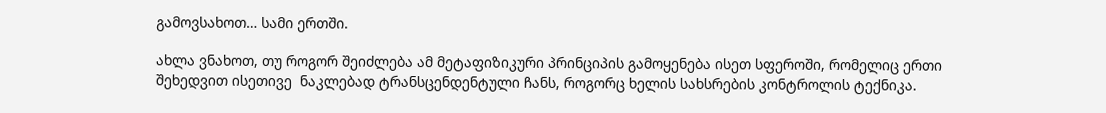გამოვსახოთ… სამი ერთში.

ახლა ვნახოთ, თუ როგორ შეიძლება ამ მეტაფიზიკური პრინციპის გამოყენება ისეთ სფეროში, რომელიც ერთი შეხედვით ისეთივე  ნაკლებად ტრანსცენდენტული ჩანს, როგორც ხელის სახსრების კონტროლის ტექნიკა.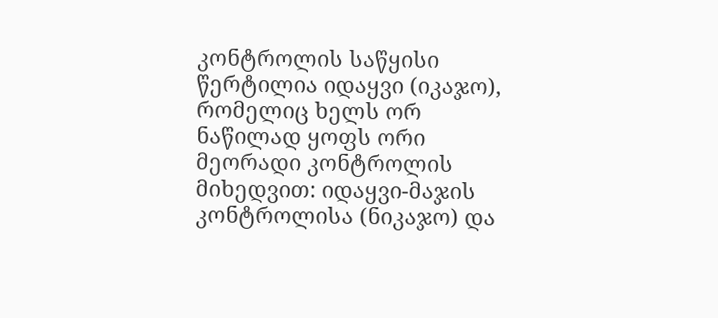კონტროლის საწყისი წერტილია იდაყვი (იკაჯო), რომელიც ხელს ორ ნაწილად ყოფს ორი მეორადი კონტროლის მიხედვით: იდაყვი-მაჯის კონტროლისა (ნიკაჯო) და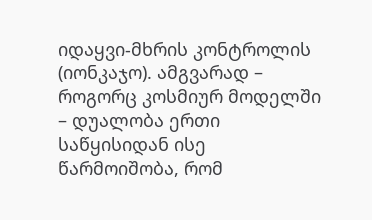იდაყვი-მხრის კონტროლის (იონკაჯო). ამგვარად – როგორც კოსმიურ მოდელში – დუალობა ერთი საწყისიდან ისე წარმოიშობა, რომ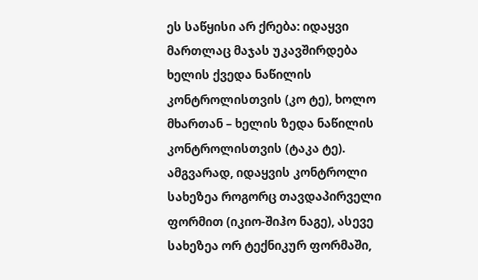ეს საწყისი არ ქრება: იდაყვი მართლაც მაჯას უკავშირდება ხელის ქვედა ნაწილის კონტროლისთვის (კო ტე), ხოლო მხართან – ხელის ზედა ნაწილის კონტროლისთვის (ტაკა ტე). ამგვარად, იდაყვის კონტროლი სახეზეა როგორც თავდაპირველი ფორმით (იკიო-შიჰო ნაგე), ასევე სახეზეა ორ ტექნიკურ ფორმაში,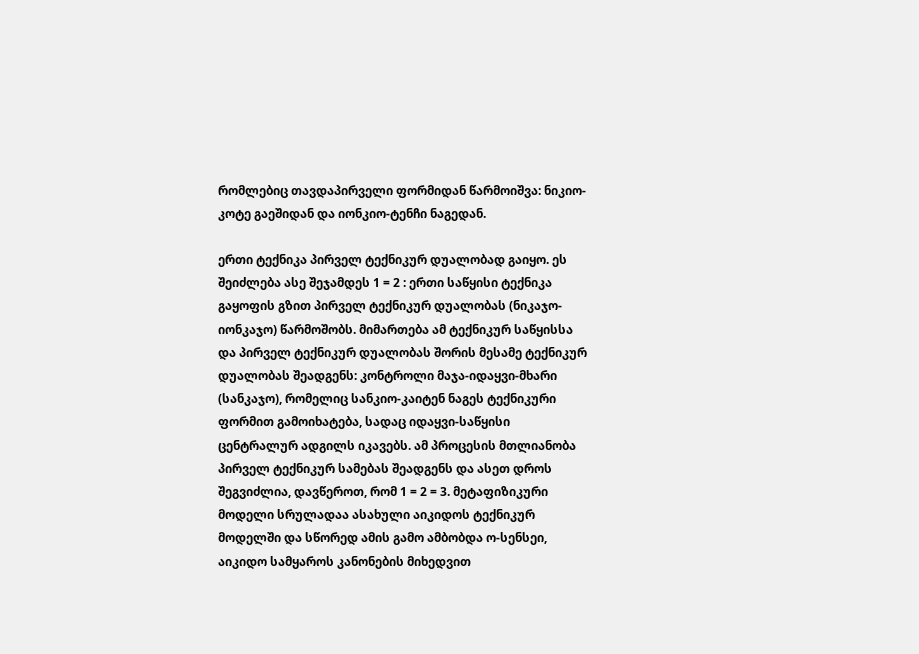რომლებიც თავდაპირველი ფორმიდან წარმოიშვა: ნიკიო-კოტე გაეშიდან და იონკიო-ტენჩი ნაგედან.

ერთი ტექნიკა პირველ ტექნიკურ დუალობად გაიყო. ეს შეიძლება ასე შეჯამდეს 1 = 2 : ერთი საწყისი ტექნიკა გაყოფის გზით პირველ ტექნიკურ დუალობას (ნიკაჯო-იონკაჯო) წარმოშობს. მიმართება ამ ტექნიკურ საწყისსა და პირველ ტექნიკურ დუალობას შორის მესამე ტექნიკურ დუალობას შეადგენს: კონტროლი მაჯა-იდაყვი-მხარი (სანკაჯო), რომელიც სანკიო-კაიტენ ნაგეს ტექნიკური ფორმით გამოიხატება, სადაც იდაყვი-საწყისი ცენტრალურ ადგილს იკავებს. ამ პროცესის მთლიანობა პირველ ტექნიკურ სამებას შეადგენს და ასეთ დროს შეგვიძლია, დავწეროთ, რომ 1 = 2 = 3. მეტაფიზიკური მოდელი სრულადაა ასახული აიკიდოს ტექნიკურ მოდელში და სწორედ ამის გამო ამბობდა ო-სენსეი, აიკიდო სამყაროს კანონების მიხედვით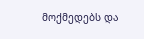მოქმედებს და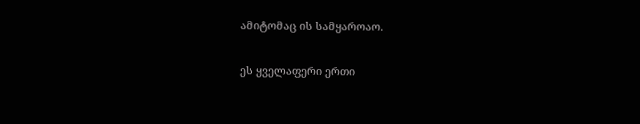ამიტომაც ის სამყაროაო.

ეს ყველაფერი ერთი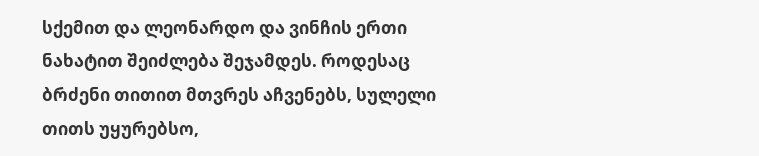სქემით და ლეონარდო და ვინჩის ერთი ნახატით შეიძლება შეჯამდეს. როდესაც ბრძენი თითით მთვრეს აჩვენებს, სულელი თითს უყურებსო,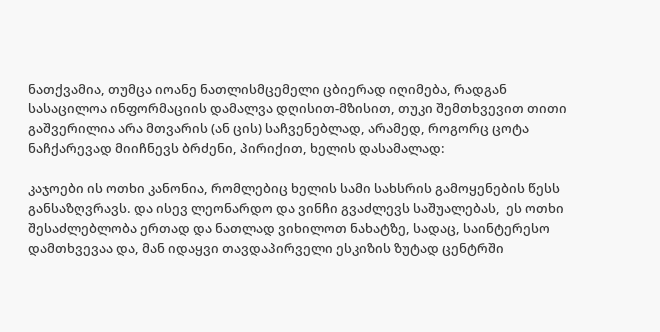ნათქვამია, თუმცა იოანე ნათლისმცემელი ცბიერად იღიმება, რადგან სასაცილოა ინფორმაციის დამალვა დღისით-მზისით, თუკი შემთხვევით თითი გაშვერილია არა მთვარის (ან ცის) საჩვენებლად, არამედ, როგორც ცოტა ნაჩქარევად მიიჩნევს ბრძენი, პირიქით, ხელის დასამალად:

კაჯოები ის ოთხი კანონია, რომლებიც ხელის სამი სახსრის გამოყენების წესს განსაზღვრავს. და ისევ ლეონარდო და ვინჩი გვაძლევს საშუალებას,  ეს ოთხი შესაძლებლობა ერთად და ნათლად ვიხილოთ ნახატზე, სადაც, საინტერესო დამთხვევაა და, მან იდაყვი თავდაპირველი ესკიზის ზუტად ცენტრში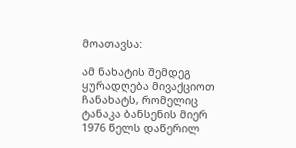მოათავსა:

ამ ნახატის შემდეგ ყურადღება მივაქციოთ ჩანახატს, რომელიც ტანაკა ბანსენის მიერ 1976 წელს დაწერილ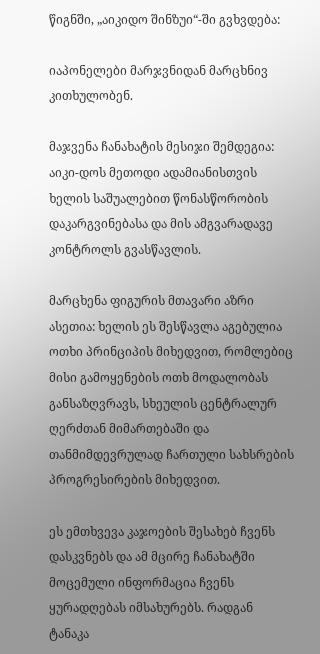წიგნში, „აიკიდო შინზუი“-ში გვხვდება:

იაპონელები მარჯვნიდან მარცხნივ კითხულობენ.

მაჯვენა ჩანახატის მესიჯი შემდეგია: აიკი-დოს მეთოდი ადამიანისთვის ხელის საშუალებით წონასწორობის დაკარგვინებასა და მის ამგვარადავე კონტროლს გვასწავლის.

მარცხენა ფიგურის მთავარი აზრი ასეთია: ხელის ეს შესწავლა აგებულია ოთხი პრინციპის მიხედვით, რომლებიც მისი გამოყენების ოთხ მოდალობას განსაზღვრავს, სხეულის ცენტრალურ ღერძთან მიმართებაში და თანმიმდევრულად ჩართული სახსრების პროგრესირების მიხედვით.

ეს ემთხვევა კაჯოების შესახებ ჩვენს დასკვნებს და ამ მცირე ჩანახატში მოცემული ინფორმაცია ჩვენს ყურადღებას იმსახურებს. რადგან ტანაკა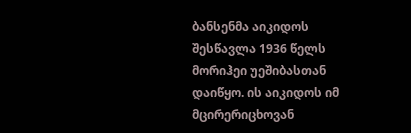ბანსენმა აიკიდოს შესწავლა 1936 წელს მორიჰეი უეშიბასთან დაიწყო. ის აიკიდოს იმ მცირერიცხოვან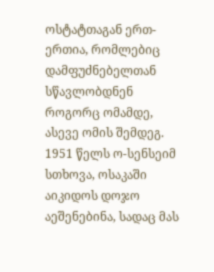ოსტატთაგან ერთ-ერთია, რომლებიც დამფუძნებელთან სწავლობდნენ როგორც ომამდე, ასევე ომის შემდეგ. 1951 წელს ო-სენსეიმ სთხოვა, ოსაკაში აიკიდოს დოჯო აეშენებინა, სადაც მას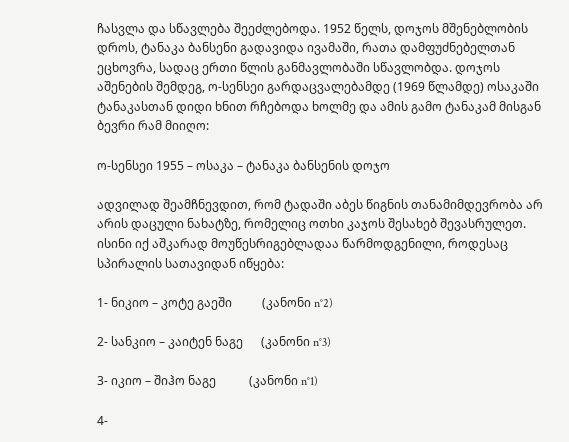ჩასვლა და სწავლება შეეძლებოდა. 1952 წელს, დოჯოს მშენებლობის დროს, ტანაკა ბანსენი გადავიდა ივამაში, რათა დამფუძნებელთან ეცხოვრა, სადაც ერთი წლის განმავლობაში სწავლობდა. დოჯოს აშენების შემდეგ, ო-სენსეი გარდაცვალებამდე (1969 წლამდე) ოსაკაში ტანაკასთან დიდი ხნით რჩებოდა ხოლმე და ამის გამო ტანაკამ მისგან ბევრი რამ მიიღო:

ო-სენსეი 1955 – ოსაკა – ტანაკა ბანსენის დოჯო

ადვილად შეამჩნევდით, რომ ტადაში აბეს წიგნის თანამიმდევრობა არ არის დაცული ნახატზე, რომელიც ოთხი კაჯოს შესახებ შევასრულეთ. ისინი იქ აშკარად მოუწესრიგებლადაა წარმოდგენილი, როდესაც სპირალის სათავიდან იწყება:

1- ნიკიო – კოტე გაეში          (კანონი n°2)

2- სანკიო – კაიტენ ნაგე      (კანონი n°3)

3- იკიო – შიჰო ნაგე           (კანონი n°1)

4-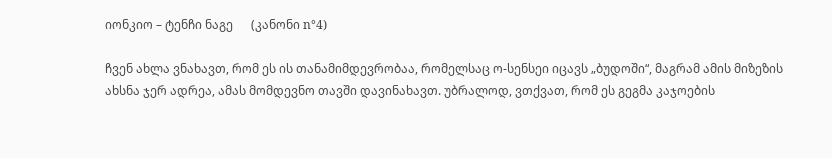იონკიო – ტენჩი ნაგე      (კანონი n°4)

ჩვენ ახლა ვნახავთ, რომ ეს ის თანამიმდევრობაა, რომელსაც ო-სენსეი იცავს „ბუდოში“, მაგრამ ამის მიზეზის ახსნა ჯერ ადრეა, ამას მომდევნო თავში დავინახავთ. უბრალოდ, ვთქვათ, რომ ეს გეგმა კაჯოების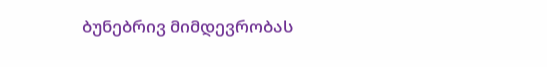ბუნებრივ მიმდევრობას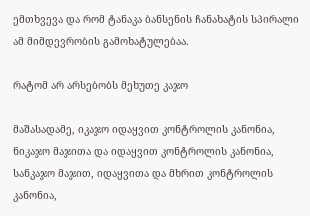ემთხვევა და რომ ტანაკა ბანსენის ჩანახატის სპირალი ამ მიმდევრობის გამოხატულებაა.

რატომ არ არსებობს მეხუთე კაჯო

მაშასადამე, იკაჯო იდაყვით კონტროლის კანონია, ნიკაჯო მაჯითა და იდაყვით კონტროლის კანონია, სანკაჯო მაჯით, იდაყვითა და მხრით კონტროლის კანონია,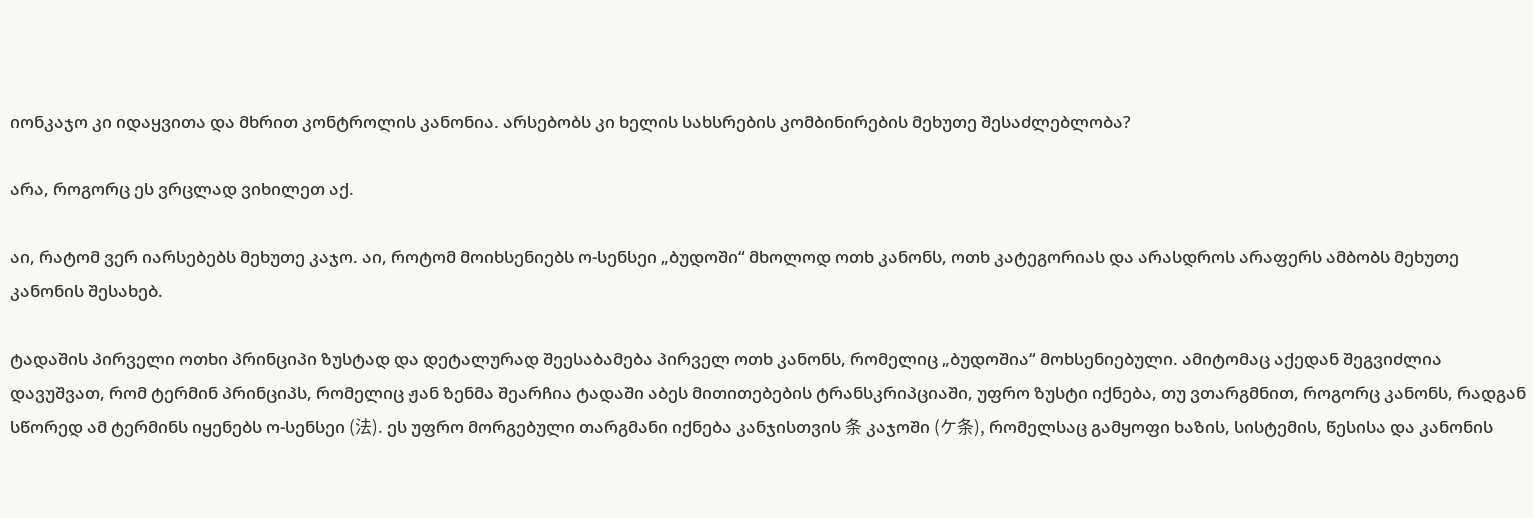იონკაჯო კი იდაყვითა და მხრით კონტროლის კანონია. არსებობს კი ხელის სახსრების კომბინირების მეხუთე შესაძლებლობა?

არა, როგორც ეს ვრცლად ვიხილეთ აქ.

აი, რატომ ვერ იარსებებს მეხუთე კაჯო. აი, როტომ მოიხსენიებს ო-სენსეი „ბუდოში“ მხოლოდ ოთხ კანონს, ოთხ კატეგორიას და არასდროს არაფერს ამბობს მეხუთე კანონის შესახებ.

ტადაშის პირველი ოთხი პრინციპი ზუსტად და დეტალურად შეესაბამება პირველ ოთხ კანონს, რომელიც „ბუდოშია“ მოხსენიებული. ამიტომაც აქედან შეგვიძლია დავუშვათ, რომ ტერმინ პრინციპს, რომელიც ჟან ზენმა შეარჩია ტადაში აბეს მითითებების ტრანსკრიპციაში, უფრო ზუსტი იქნება, თუ ვთარგმნით, როგორც კანონს, რადგან სწორედ ამ ტერმინს იყენებს ო-სენსეი (法). ეს უფრო მორგებული თარგმანი იქნება კანჯისთვის 条 კაჯოში (ケ条), რომელსაც გამყოფი ხაზის, სისტემის, წესისა და კანონის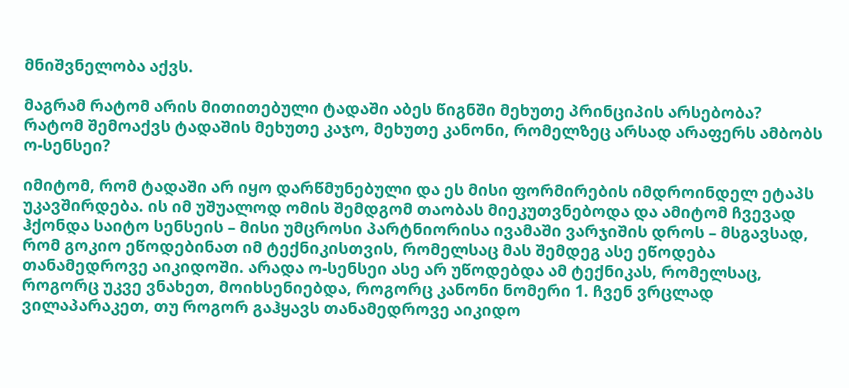მნიშვნელობა აქვს.

მაგრამ რატომ არის მითითებული ტადაში აბეს წიგნში მეხუთე პრინციპის არსებობა? რატომ შემოაქვს ტადაშის მეხუთე კაჯო, მეხუთე კანონი, რომელზეც არსად არაფერს ამბობს ო-სენსეი?

იმიტომ, რომ ტადაში არ იყო დარწმუნებული და ეს მისი ფორმირების იმდროინდელ ეტაპს უკავშირდება. ის იმ უშუალოდ ომის შემდგომ თაობას მიეკუთვნებოდა და ამიტომ ჩვევად ჰქონდა საიტო სენსეის – მისი უმცროსი პარტნიორისა ივამაში ვარჯიშის დროს – მსგავსად, რომ გოკიო ეწოდებინათ იმ ტექნიკისთვის, რომელსაც მას შემდეგ ასე ეწოდება თანამედროვე აიკიდოში. არადა ო-სენსეი ასე არ უწოდებდა ამ ტექნიკას, რომელსაც, როგორც უკვე ვნახეთ, მოიხსენიებდა, როგორც კანონი ნომერი 1. ჩვენ ვრცლად ვილაპარაკეთ, თუ როგორ გაჰყავს თანამედროვე აიკიდო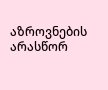აზროვნების არასწორ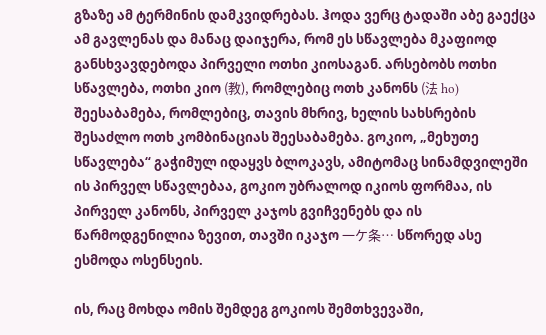გზაზე ამ ტერმინის დამკვიდრებას. ჰოდა ვერც ტადაში აბე გაექცა ამ გავლენას და მანაც დაიჯერა, რომ ეს სწავლება მკაფიოდ განსხვავდებოდა პირველი ოთხი კიოსაგან. არსებობს ოთხი სწავლება, ოთხი კიო (教), რომლებიც ოთხ კანონს (法 ho) შეესაბამება, რომლებიც, თავის მხრივ, ხელის სახსრების შესაძლო ოთხ კომბინაციას შეესაბამება. გოკიო, „მეხუთე სწავლება“ გაჭიმულ იდაყვს ბლოკავს, ამიტომაც სინამდვილეში ის პირველ სწავლებაა, გოკიო უბრალოდ იკიოს ფორმაა, ის პირველ კანონს, პირველ კაჯოს გვიჩვენებს და ის წარმოდგენილია ზევით, თავში იკაჯო 一ケ条… სწორედ ასე ესმოდა ოსენსეის.

ის, რაც მოხდა ომის შემდეგ გოკიოს შემთხვევაში,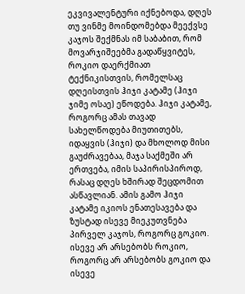ეკვივალენტური იქნებოდა, დღეს თუ ვინმე მოინდომებდა მეექვსე კაჯოს შექმნას იმ საბაბით, რომ მოვარჯიშეებმა გადაწყვიტეს, როკიო დაერქმიათ ტექნიკისთვის, რომელსაც დღეისთვის ჰიჯი კატამე (ჰიჯი ჯიმე ოსაე) ეწოდება. ჰიჯი კატამე, როგორც ამას თავად სახელწოდება მიუთითებს, იდაყვის (ჰიჯი) და მხოლოდ მისი გაუძრავებაა, მაჯა საქმეში არ ერთვება, იმის საპირისპიროდ, რასაც დღეს ხშირად შეცდომით ასწავლიან. ამის გამო ჰიჯი კატამე იკიოს ენათესავება და ზუსტად ისევე მიეკუთვნება პირველ კაჯოს, როგორც გოკიო. ისევე არ არსებობს როკიო, როგორც არ არსებობს გოკიო და ისევე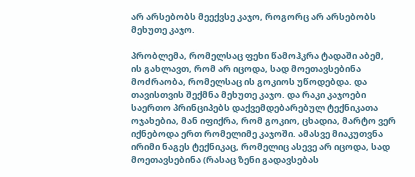არ არსებობს მეექვსე კაჯო, როგორც არ არსებობს მეხუთე კაჯო.

პრობლემა, რომელსაც ფეხი წამოჰკრა ტადაში აბემ, ის გახლავთ, რომ არ იცოდა, სად მოეთავსებინა მოძრაობა, რომელსაც ის გოკიოს უწოდებდა. და თავისთვის შექმნა მეხუთე კაჯო. და რაკი კაჯოები საერთო პრინციპებს დაქვემდებარებულ ტექნიკათა ოჯახებია, მან იფიქრა, რომ გოკიო, ცხადია, მარტო ვერ იქნებოდა ერთ რომელიმე კაჯოში. ამასვე მიაკუთვნა ირიმი ნაგეს ტექნიკაც, რომელიც ასევე არ იცოდა, სად მოეთავსებინა (რასაც ზენი გადავსებას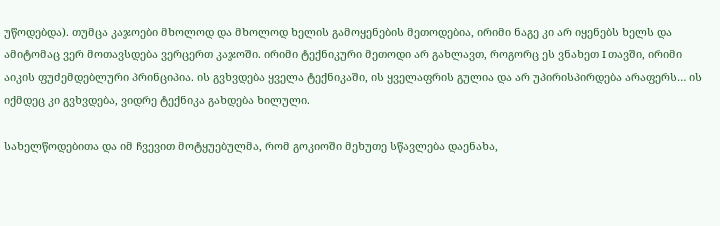უწოდებდა). თუმცა კაჯოები მხოლოდ და მხოლოდ ხელის გამოყენების მეთოდებია, ირიმი ნაგე კი არ იყენებს ხელს და ამიტომაც ვერ მოთავსდება ვერცერთ კაჯოში. ირიმი ტექნიკური მეთოდი არ გახლავთ, როგორც ეს ვნახეთ I თავში, ირიმი აიკის ფუძემდებლური პრინციპია. ის გვხვდება ყველა ტექნიკაში, ის ყველაფრის გულია და არ უპირისპირდება არაფერს… ის იქმდეც კი გვხვდება, ვიდრე ტექნიკა გახდება ხილული.

სახელწოდებითა და იმ ჩვევით მოტყუებულმა, რომ გოკიოში მეხუთე სწავლება დაენახა,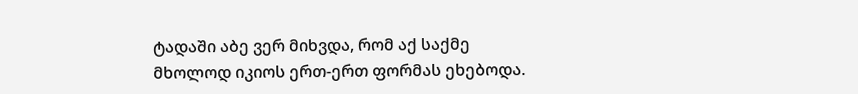ტადაში აბე ვერ მიხვდა, რომ აქ საქმე მხოლოდ იკიოს ერთ-ერთ ფორმას ეხებოდა.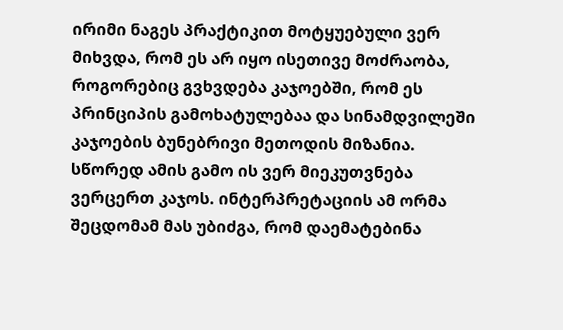ირიმი ნაგეს პრაქტიკით მოტყუებული ვერ მიხვდა, რომ ეს არ იყო ისეთივე მოძრაობა, როგორებიც გვხვდება კაჯოებში, რომ ეს პრინციპის გამოხატულებაა და სინამდვილეში კაჯოების ბუნებრივი მეთოდის მიზანია. სწორედ ამის გამო ის ვერ მიეკუთვნება ვერცერთ კაჯოს. ინტერპრეტაციის ამ ორმა შეცდომამ მას უბიძგა, რომ დაემატებინა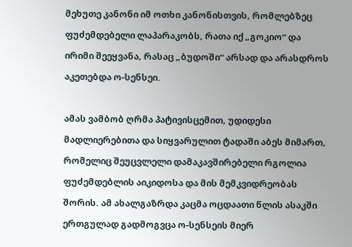მეხუთე კანონი იმ ოთხი კანონისთვის, რომლებზეც ფუძემდებელი ლაპარაკობს, რათა იქ „გოკიო“ და ირიმი შეეყვანა, რასაც „ბუდოში“ არსად და არასდროს აკეთებდა ო-სენსეი.

ამას ვამბობ ღრმა პატივისცემით, უდიდესი მადლიერებითა და სიყვარულით ტადაში აბეს მიმართ, რომელიც შეუცვლელი დამაკავშირებელი რგოლია ფუძემდებლის აიკიდოსა და მის მემკვიდრეობას შორის. ამ ახალგაზრდა კაცმა ოცდაათი წლის ასაკში ერთგულად გადმოგვცა ო-სენსეის მიერ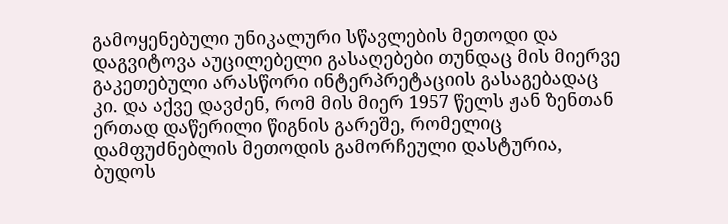გამოყენებული უნიკალური სწავლების მეთოდი და დაგვიტოვა აუცილებელი გასაღებები თუნდაც მის მიერვე გაკეთებული არასწორი ინტერპრეტაციის გასაგებადაც კი. და აქვე დავძენ, რომ მის მიერ 1957 წელს ჟან ზენთან ერთად დაწერილი წიგნის გარეშე, რომელიც დამფუძნებლის მეთოდის გამორჩეული დასტურია, ბუდოს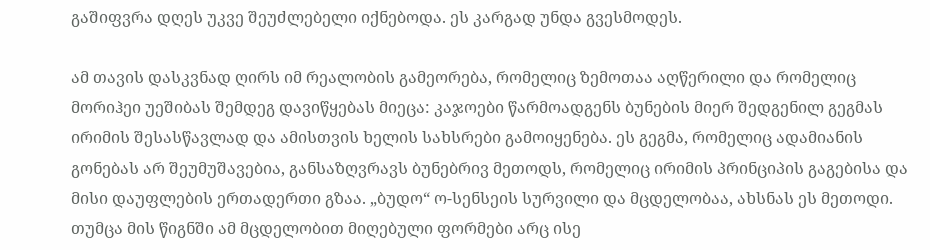გაშიფვრა დღეს უკვე შეუძლებელი იქნებოდა. ეს კარგად უნდა გვესმოდეს.

ამ თავის დასკვნად ღირს იმ რეალობის გამეორება, რომელიც ზემოთაა აღწერილი და რომელიც მორიჰეი უეშიბას შემდეგ დავიწყებას მიეცა: კაჯოები წარმოადგენს ბუნების მიერ შედგენილ გეგმას ირიმის შესასწავლად და ამისთვის ხელის სახსრები გამოიყენება. ეს გეგმა, რომელიც ადამიანის გონებას არ შეუმუშავებია, განსაზღვრავს ბუნებრივ მეთოდს, რომელიც ირიმის პრინციპის გაგებისა და მისი დაუფლების ერთადერთი გზაა. „ბუდო“ ო-სენსეის სურვილი და მცდელობაა, ახსნას ეს მეთოდი. თუმცა მის წიგნში ამ მცდელობით მიღებული ფორმები არც ისე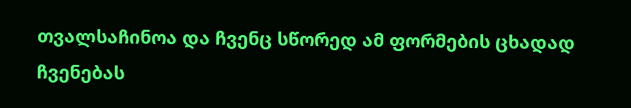თვალსაჩინოა და ჩვენც სწორედ ამ ფორმების ცხადად ჩვენებას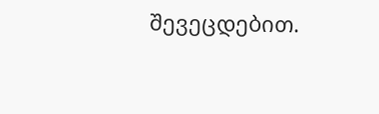შევეცდებით.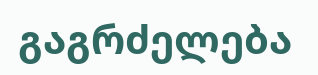გაგრძელება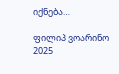იქნება…

ფილიპ ვოარინო
2025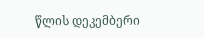წლის დეკემბერი